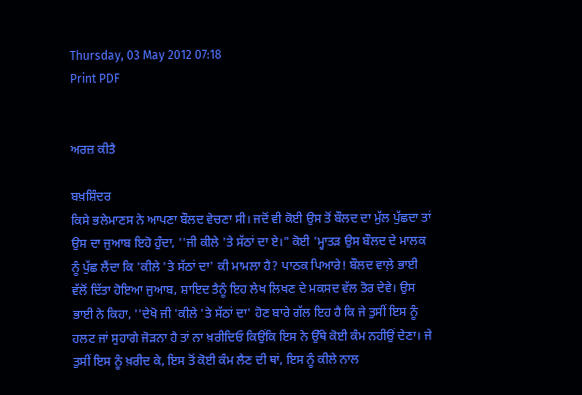Thursday, 03 May 2012 07:18
Print PDF


ਅਰਜ਼ ਕੀਤੈ

ਬਖ਼ਸ਼ਿੰਦਰ
ਕਿਸੇ ਭਲੇਮਾਣਸ ਨੇ ਆਪਣਾ ਬੌਲਦ ਵੇਚਣਾ ਸੀ। ਜਦੋਂ ਵੀ ਕੋਈ ਉਸ ਤੋਂ ਬੌਲਦ ਦਾ ਮੁੱਲ ਪੁੱਛਦਾ ਤਾਂ ਉਸ ਦਾ ਜੁਆਬ ਇਹੋ ਹੁੰਦਾ, ''ਜੀ ਕੀਲੇ 'ਤੇ ਸੱਠਾਂ ਦਾ ਏ।" ਕੋਈ 'ਮ੍ਹਾਤੜ ਉਸ ਬੌਲਦ ਦੇ ਮਾਲਕ ਨੂੰ ਪੁੱਛ ਲੈਂਦਾ ਕਿ 'ਕੀਲੇ 'ਤੇ ਸੱਠਾਂ ਦਾ' ਕੀ ਮਾਮਲਾ ਹੈ? ਪਾਠਕ ਪਿਆਰੇ! ਬੌਲਦ ਵਾਲ਼ੇ ਭਾਈ ਵੱਲੋਂ ਦਿੱਤਾ ਹੋਇਆ ਜੁਆਬ, ਸ਼ਾਇਦ ਤੈਨੂੰ ਇਹ ਲੇਖ ਲਿਖਣ ਦੇ ਮਕਸਦ ਵੱਲ ਤੋਰ ਦੇਵੇ। ਉਸ ਭਾਈ ਨੇ ਕਿਹਾ, ''ਦੇਖੋ ਜੀ 'ਕੀਲੇ 'ਤੇ ਸੱਠਾਂ ਦਾ' ਹੋਣ ਬਾਰੇ ਗੱਲ ਇਹ ਹੈ ਕਿ ਜੇ ਤੁਸੀਂ ਇਸ ਨੂੰ ਹਲਟ ਜਾਂ ਸੁਹਾਗੇ ਜੋੜਨਾ ਹੈ ਤਾਂ ਨਾ ਖ਼ਰੀਦਿਓ ਕਿਉਂਕਿ ਇਸ ਨੇ ਉੱਥੇ ਕੋਈ ਕੰਮ ਨਹੀਉਂ ਦੇਣਾ। ਜੇ ਤੁਸੀਂ ਇਸ ਨੂੰ ਖ਼ਰੀਦ ਕੇ, ਇਸ ਤੋਂ ਕੋਈ ਕੰਮ ਲੈਣ ਦੀ ਥਾਂ, ਇਸ ਨੂੰ ਕੀਲੇ ਨਾਲ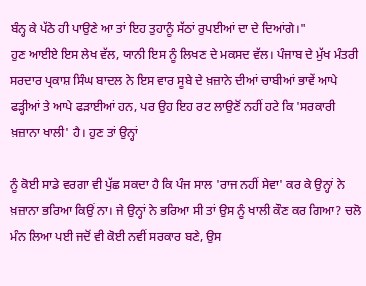ਬੰਨ੍ਹ ਕੇ ਪੱਠੇ ਹੀ ਪਾਉਣੇ ਆ ਤਾਂ ਇਹ ਤੁਹਾਨੂੰ ਸੱਠਾਂ ਰੁਪਈਆਂ ਦਾ ਦੇ ਦਿਆਂਗੇ।"
ਹੁਣ ਆਈਏ ਇਸ ਲੇਖ ਵੱਲ, ਯਾਨੀ ਇਸ ਨੂੰ ਲਿਖਣ ਦੇ ਮਕਸਦ ਵੱਲ। ਪੰਜਾਬ ਦੇ ਮੁੱਖ ਮੰਤਰੀ ਸਰਦਾਰ ਪ੍ਰਕਾਸ਼ ਸਿੰਘ ਬਾਦਲ ਨੇ ਇਸ ਵਾਰ ਸੂਬੇ ਦੇ ਖ਼ਜ਼ਾਨੇ ਦੀਆਂ ਚਾਬੀਆਂ ਭਾਵੇਂ ਆਪੇ ਫੜ੍ਹੀਆਂ ਤੇ ਆਪੇ ਫੜਾਈਆਂ ਹਨ, ਪਰ ਉਹ ਇਹ ਰਟ ਲਾਉਣੋਂ ਨਹੀਂ ਹਟੇ ਕਿ 'ਸਰਕਾਰੀ ਖ਼ਜ਼ਾਨਾ ਖਾਲੀ' ਹੈ। ਹੁਣ ਤਾਂ ਉਨ੍ਹਾਂ

ਨੂੰ ਕੋਈ ਸਾਡੇ ਵਰਗਾ ਵੀ ਪੁੱਛ ਸਕਦਾ ਹੈ ਕਿ ਪੰਜ ਸਾਲ 'ਰਾਜ ਨਹੀਂ ਸੇਵਾ' ਕਰ ਕੇ ਉਨ੍ਹਾਂ ਨੇ ਖ਼ਜ਼ਾਨਾ ਭਰਿਆ ਕਿਉਂ ਨਾ। ਜੇ ਉਨ੍ਹਾਂ ਨੇ ਭਰਿਆ ਸੀ ਤਾਂ ਉਸ ਨੂੰ ਖਾਲੀ ਕੌਣ ਕਰ ਗਿਆ? ਚਲੋ ਮੰਨ ਲਿਆ ਪਈ ਜਦੋਂ ਵੀ ਕੋਈ ਨਵੀਂ ਸਰਕਾਰ ਬਣੇ, ਉਸ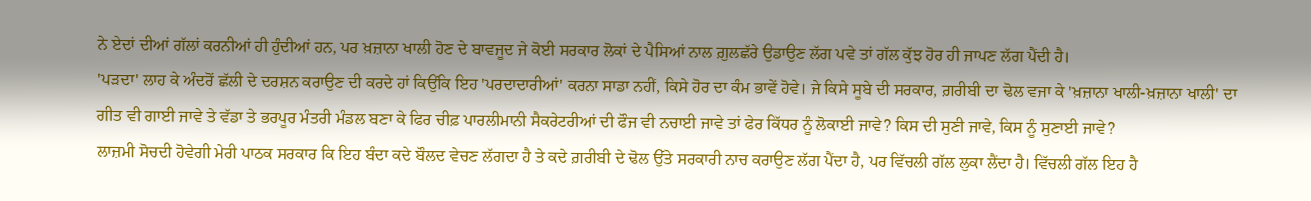ਨੇ ਏਦਾਂ ਦੀਆਂ ਗੱਲਾਂ ਕਰਨੀਆਂ ਹੀ ਹੁੰਦੀਆਂ ਹਨ, ਪਰ ਖ਼ਜ਼ਾਨਾ ਖਾਲੀ ਹੋਣ ਦੇ ਬਾਵਜੂਦ ਜੇ ਕੋਈ ਸਰਕਾਰ ਲੋਕਾਂ ਦੇ ਪੈਸਿਆਂ ਨਾਲ ਗ਼ੁਲਛੱਰੇ ਉਡਾਉਣ ਲੱਗ ਪਵੇ ਤਾਂ ਗੱਲ ਕੁੱਝ ਹੋਰ ਹੀ ਜਾਪਣ ਲੱਗ ਪੈਂਦੀ ਹੈ।
'ਪੜਦਾ' ਲਾਹ ਕੇ ਅੰਦਰੋਂ ਛੱਲੀ ਦੇ ਦਰਸ਼ਨ ਕਰਾਉਣ ਦੀ ਕਰਦੇ ਹਾਂ ਕਿਉਂਕਿ ਇਹ 'ਪਰਦਾਦਾਰੀਆਂ' ਕਰਨਾ ਸਾਡਾ ਨਹੀਂ, ਕਿਸੇ ਹੋਰ ਦਾ ਕੰਮ ਭਾਵੇਂ ਹੋਵੇ। ਜੇ ਕਿਸੇ ਸੂਬੇ ਦੀ ਸਰਕਾਰ, ਗ਼ਰੀਬੀ ਦਾ ਢੋਲ ਵਜਾ ਕੇ 'ਖ਼ਜ਼ਾਨਾ ਖਾਲੀ-ਖ਼ਜ਼ਾਨਾ ਖਾਲੀ' ਦਾ ਗੀਤ ਵੀ ਗਾਈ ਜਾਵੇ ਤੇ ਵੱਡਾ ਤੇ ਭਰਪੂਰ ਮੰਤਰੀ ਮੰਡਲ ਬਣਾ ਕੇ ਫਿਰ ਚੀਫ਼ ਪਾਰਲੀਮਾਨੀ ਸੈਕਰੇਟਰੀਆਂ ਦੀ ਫੌਜ ਵੀ ਨਚਾਈ ਜਾਵੇ ਤਾਂ ਫੇਰ ਕਿੱਧਰ ਨੂੰ ਲੋਕਾਈ ਜਾਵੇ? ਕਿਸ ਦੀ ਸੁਣੀ ਜਾਵੇ, ਕਿਸ ਨੂੰ ਸੁਣਾਈ ਜਾਵੇ?
ਲਾਜ਼ਮੀ ਸੋਚਦੀ ਹੋਵੇਗੀ ਮੇਰੀ ਪਾਠਕ ਸਰਕਾਰ ਕਿ ਇਹ ਬੰਦਾ ਕਦੇ ਬੌਲਦ ਵੇਚਣ ਲੱਗਦਾ ਹੈ ਤੇ ਕਦੇ ਗ਼ਰੀਬੀ ਦੇ ਢੋਲ ਉੱਤੇ ਸਰਕਾਰੀ ਨਾਚ ਕਰਾਉਣ ਲੱਗ ਪੈਂਦਾ ਹੈ, ਪਰ ਵਿੱਚਲੀ ਗੱਲ ਲੁਕਾ ਲੈਂਦਾ ਹੈ। ਵਿੱਚਲੀ ਗੱਲ ਇਹ ਹੈ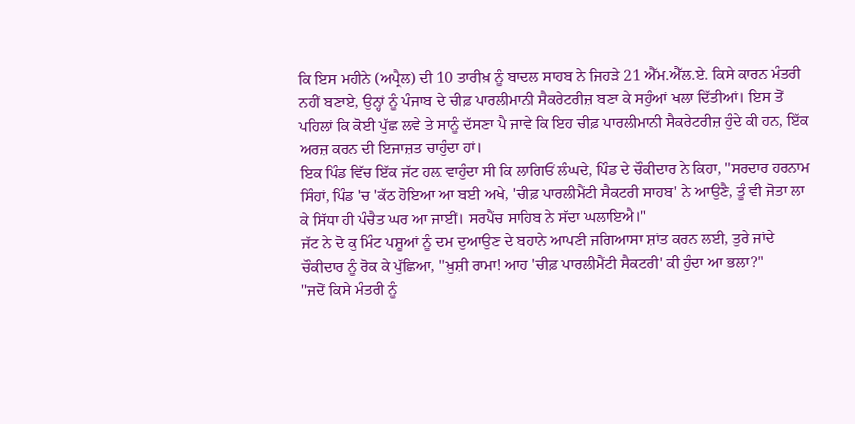ਕਿ ਇਸ ਮਹੀਨੇ (ਅਪ੍ਰੈਲ) ਦੀ 10 ਤਾਰੀਖ਼ ਨੂੰ ਬਾਦਲ ਸਾਹਬ ਨੇ ਜਿਹੜੇ 21 ਐੱਮ.ਐੱਲ.ਏ. ਕਿਸੇ ਕਾਰਨ ਮੰਤਰੀ ਨਹੀਂ ਬਣਾਏ, ਉਨ੍ਹਾਂ ਨੂੰ ਪੰਜਾਬ ਦੇ ਚੀਫ਼ ਪਾਰਲੀਮਾਨੀ ਸੈਕਰੇਟਰੀਜ਼ ਬਣਾ ਕੇ ਸਹੁੰਆਂ ਖਲਾ ਦਿੱਤੀਆਂ। ਇਸ ਤੋਂ ਪਹਿਲਾਂ ਕਿ ਕੋਈ ਪੁੱਛ ਲਵੇ ਤੇ ਸਾਨੂੰ ਦੱਸਣਾ ਪੈ ਜਾਵੇ ਕਿ ਇਹ ਚੀਫ਼ ਪਾਰਲੀਮਾਨੀ ਸੈਕਰੇਟਰੀਜ਼ ਹੁੰਦੇ ਕੀ ਹਨ, ਇੱਕ ਅਰਜ਼ ਕਰਨ ਦੀ ਇਜਾਜ਼ਤ ਚਾਹੁੰਦਾ ਹਾਂ।
ਇਕ ਪਿੰਡ ਵਿੱਚ ਇੱਕ ਜੱਟ ਹਲ਼ ਵਾਹੁੰਦਾ ਸੀ ਕਿ ਲਾਗਿਓਂ ਲੰਘਦੇ, ਪਿੰਡ ਦੇ ਚੌਕੀਦਾਰ ਨੇ ਕਿਹਾ, ''ਸਰਦਾਰ ਹਰਨਾਮ ਸਿੰਹਾਂ, ਪਿੰਡ 'ਚ 'ਕੱਠ ਹੋਇਆ ਆ ਬਈ ਅਖੇ, 'ਚੀਫ਼ ਪਾਰਲੀਮੈਂਟੀ ਸੈਕਟਰੀ ਸਾਹਬ' ਨੇ ਆਉਣੈ, ਤੂੰ ਵੀ ਜੋਤਾ ਲਾ ਕੇ ਸਿੱਧਾ ਹੀ ਪੰਚੈਤ ਘਰ ਆ ਜਾਈਂ। ਸਰਪੈਂਚ ਸਾਹਿਬ ਨੇ ਸੱਦਾ ਘਲਾਇਐ।"
ਜੱਟ ਨੇ ਦੋ ਕੁ ਮਿੰਟ ਪਸ਼ੂਆਂ ਨੂੰ ਦਮ ਦੁਆਉਣ ਦੇ ਬਹਾਨੇ ਆਪਣੀ ਜਗਿਆਸਾ ਸ਼ਾਂਤ ਕਰਨ ਲਈ, ਤੁਰੇ ਜਾਂਦੇ ਚੌਕੀਦਾਰ ਨੂੰ ਰੋਕ ਕੇ ਪੁੱਛਿਆ, ''ਖ਼ੁਸ਼ੀ ਰਾਮਾ! ਆਹ 'ਚੀਫ਼ ਪਾਰਲੀਮੈਂਟੀ ਸੈਕਟਰੀ' ਕੀ ਹੁੰਦਾ ਆ ਭਲਾ?"
''ਜਦੋਂ ਕਿਸੇ ਮੰਤਰੀ ਨੂੰ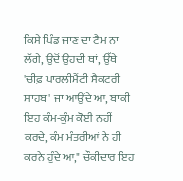ਕਿਸੇ ਪਿੰਡ ਜਾਣ ਦਾ ਟੈਮ ਨਾ ਲੱਗੇ, ਉਦੋਂ ਉਹਦੀ ਥਾਂ, ਉੱਥੇ 'ਚੀਫ਼ ਪਾਰਲੀਮੈਂਟੀ ਸੈਕਟਰੀ ਸਾਹਬ' ਜਾ ਆਉਂਦੇ ਆ, ਬਾਕੀ ਇਹ ਕੰਮ-ਕੁੰਮ ਕੋਈ ਨਹੀਂ ਕਰਦੇ, ਕੰਮ ਮੰਤਰੀਆਂ ਨੇ ਹੀ ਕਰਨੇ ਹੁੰਦੇ ਆ," ਚੌਕੀਦਾਰ ਇਹ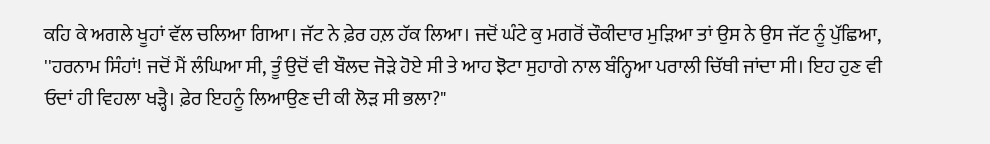ਕਹਿ ਕੇ ਅਗਲੇ ਖੂਹਾਂ ਵੱਲ ਚਲਿਆ ਗਿਆ। ਜੱਟ ਨੇ ਫ਼ੇਰ ਹਲ਼ ਹੱਕ ਲਿਆ। ਜਦੋਂ ਘੰਟੇ ਕੁ ਮਗਰੋਂ ਚੌਕੀਦਾਰ ਮੁੜਿਆ ਤਾਂ ਉਸ ਨੇ ਉਸ ਜੱਟ ਨੂੰ ਪੁੱਛਿਆ, ''ਹਰਨਾਮ ਸਿੰਹਾਂ! ਜਦੋਂ ਮੈਂ ਲੰਘਿਆ ਸੀ, ਤੂੰ ਉਦੋਂ ਵੀ ਬੌਲਦ ਜੋੜੇ ਹੋਏ ਸੀ ਤੇ ਆਹ ਝੋਟਾ ਸੁਹਾਗੇ ਨਾਲ ਬੰਨ੍ਹਿਆ ਪਰਾਲੀ ਚਿੱਥੀ ਜਾਂਦਾ ਸੀ। ਇਹ ਹੁਣ ਵੀ ਓਦਾਂ ਹੀ ਵਿਹਲਾ ਖੜ੍ਹੈ। ਫ਼ੇਰ ਇਹਨੂੰ ਲਿਆਉਣ ਦੀ ਕੀ ਲੋੜ ਸੀ ਭਲਾ?"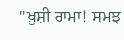''ਖ਼ੁਸ਼ੀ ਰਾਮਾ! ਸਮਝ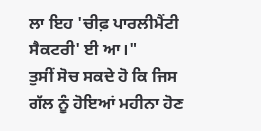ਲਾ ਇਹ 'ਚੀਫ਼ ਪਾਰਲੀਮੈਂਟੀ ਸੈਕਟਰੀ' ਈ ਆ।"
ਤੁਸੀਂ ਸੋਚ ਸਕਦੇ ਹੋ ਕਿ ਜਿਸ ਗੱਲ ਨੂੰ ਹੋਇਆਂ ਮਹੀਨਾ ਹੋਣ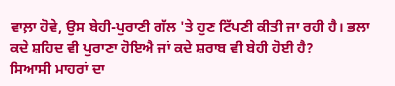ਵਾਲ਼ਾ ਹੋਵੇ, ਉਸ ਬੇਹੀ-ਪੁਰਾਣੀ ਗੱਲ 'ਤੇ ਹੁਣ ਟਿੱਪਣੀ ਕੀਤੀ ਜਾ ਰਹੀ ਹੈ। ਭਲਾ ਕਦੇ ਸ਼ਹਿਦ ਵੀ ਪੁਰਾਣਾ ਹੋਇਐ ਜਾਂ ਕਦੇ ਸ਼ਰਾਬ ਵੀ ਬੇਹੀ ਹੋਈ ਹੈ?
ਸਿਆਸੀ ਮਾਹਰਾਂ ਦਾ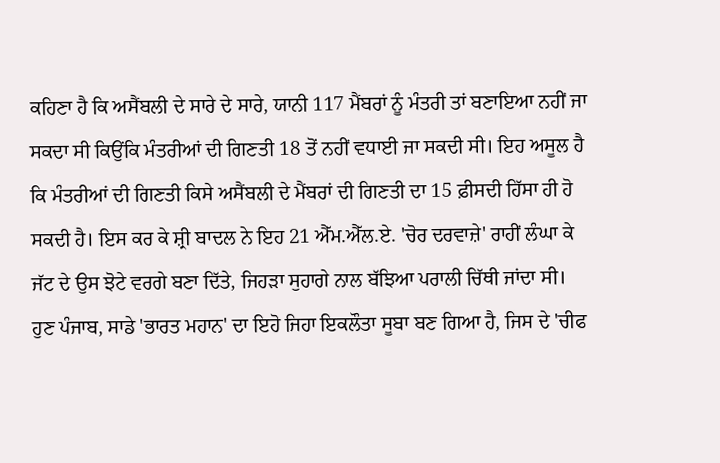ਕਹਿਣਾ ਹੈ ਕਿ ਅਸੈਂਬਲੀ ਦੇ ਸਾਰੇ ਦੇ ਸਾਰੇ, ਯਾਨੀ 117 ਮੈਂਬਰਾਂ ਨੂੰ ਮੰਤਰੀ ਤਾਂ ਬਣਾਇਆ ਨਹੀਂ ਜਾ ਸਕਦਾ ਸੀ ਕਿਉਂਕਿ ਮੰਤਰੀਆਂ ਦੀ ਗਿਣਤੀ 18 ਤੋਂ ਨਹੀਂ ਵਧਾਈ ਜਾ ਸਕਦੀ ਸੀ। ਇਹ ਅਸੂਲ ਹੈ ਕਿ ਮੰਤਰੀਆਂ ਦੀ ਗਿਣਤੀ ਕਿਸੇ ਅਸੈਂਬਲੀ ਦੇ ਮੈਂਬਰਾਂ ਦੀ ਗਿਣਤੀ ਦਾ 15 ਫ਼ੀਸਦੀ ਹਿੱਸਾ ਹੀ ਹੋ ਸਕਦੀ ਹੈ। ਇਸ ਕਰ ਕੇ ਸ਼੍ਰੀ ਬਾਦਲ ਨੇ ਇਹ 21 ਐੱਮ.ਐੱਲ.ਏ. 'ਚੋਰ ਦਰਵਾਜ਼ੇ' ਰਾਹੀਂ ਲੰਘਾ ਕੇ ਜੱਟ ਦੇ ਉਸ ਝੋਟੇ ਵਰਗੇ ਬਣਾ ਦਿੱਤੇ, ਜਿਹੜਾ ਸੁਹਾਗੇ ਨਾਲ ਬੱਝਿਆ ਪਰਾਲੀ ਚਿੱਥੀ ਜਾਂਦਾ ਸੀ। ਹੁਣ ਪੰਜਾਬ, ਸਾਡੇ 'ਭਾਰਤ ਮਹਾਨ' ਦਾ ਇਹੋ ਜਿਹਾ ਇਕਲੌਤਾ ਸੂਬਾ ਬਣ ਗਿਆ ਹੈ, ਜਿਸ ਦੇ 'ਚੀਫ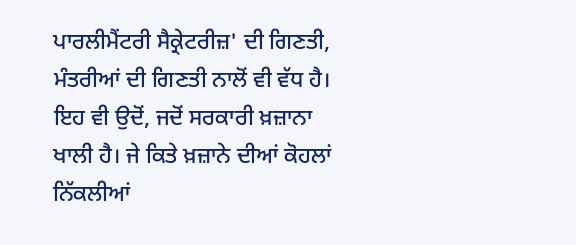ਪਾਰਲੀਮੈਂਟਰੀ ਸੈਕ੍ਰੇਟਰੀਜ਼' ਦੀ ਗਿਣਤੀ, ਮੰਤਰੀਆਂ ਦੀ ਗਿਣਤੀ ਨਾਲੋਂ ਵੀ ਵੱਧ ਹੈ। ਇਹ ਵੀ ਉਦੋਂ, ਜਦੋਂ ਸਰਕਾਰੀ ਖ਼ਜ਼ਾਨਾ ਖਾਲੀ ਹੈ। ਜੇ ਕਿਤੇ ਖ਼ਜ਼ਾਨੇ ਦੀਆਂ ਕੋਹਲਾਂ ਨਿੱਕਲੀਆਂ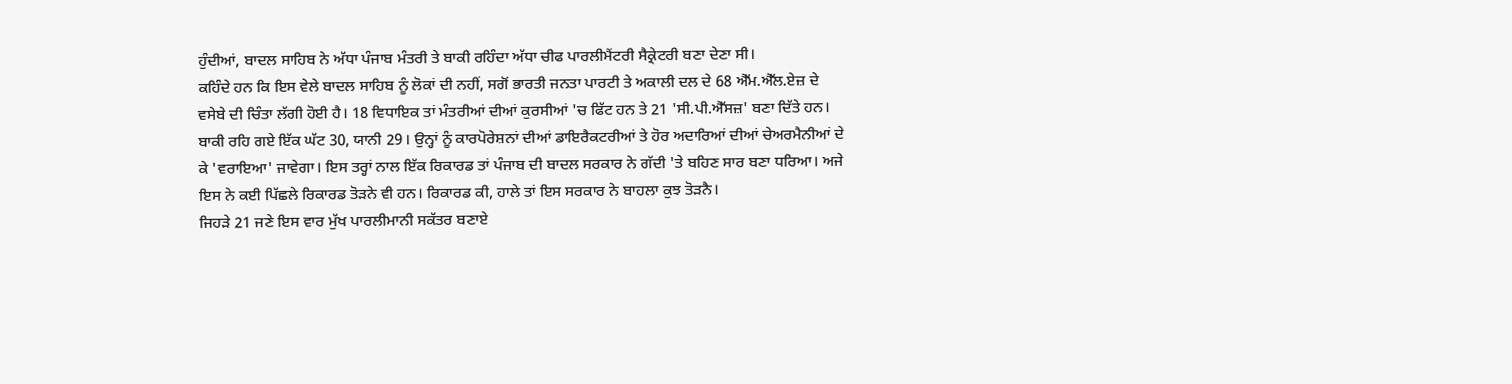ਹੁੰਦੀਆਂ, ਬਾਦਲ ਸਾਹਿਬ ਨੇ ਅੱਧਾ ਪੰਜਾਬ ਮੰਤਰੀ ਤੇ ਬਾਕੀ ਰਹਿੰਦਾ ਅੱਧਾ ਚੀਫ ਪਾਰਲੀਮੈਂਟਰੀ ਸੈਕ੍ਰੇਟਰੀ ਬਣਾ ਦੇਣਾ ਸੀ।
ਕਹਿੰਦੇ ਹਨ ਕਿ ਇਸ ਵੇਲੇ ਬਾਦਲ ਸਾਹਿਬ ਨੂੰ ਲੋਕਾਂ ਦੀ ਨਹੀਂ, ਸਗੋਂ ਭਾਰਤੀ ਜਨਤਾ ਪਾਰਟੀ ਤੇ ਅਕਾਲੀ ਦਲ ਦੇ 68 ਐੱਮ.ਐੱਲ.ਏਜ਼ ਦੇ ਵਸੇਬੇ ਦੀ ਚਿੰਤਾ ਲੱਗੀ ਹੋਈ ਹੈ। 18 ਵਿਧਾਇਕ ਤਾਂ ਮੰਤਰੀਆਂ ਦੀਆਂ ਕੁਰਸੀਆਂ 'ਚ ਫਿੱਟ ਹਨ ਤੇ 21 'ਸੀ.ਪੀ.ਐੱਸਜ਼' ਬਣਾ ਦਿੱਤੇ ਹਨ। ਬਾਕੀ ਰਹਿ ਗਏ ਇੱਕ ਘੱਟ 30, ਯਾਨੀ 29। ਉਨ੍ਹਾਂ ਨੂੰ ਕਾਰਪੋਰੇਸ਼ਨਾਂ ਦੀਆਂ ਡਾਇਰੈਕਟਰੀਆਂ ਤੇ ਹੋਰ ਅਦਾਰਿਆਂ ਦੀਆਂ ਚੇਅਰਮੈਨੀਆਂ ਦੇ ਕੇ 'ਵਰਾਇਆ' ਜਾਵੇਗਾ। ਇਸ ਤਰ੍ਹਾਂ ਨਾਲ ਇੱਕ ਰਿਕਾਰਡ ਤਾਂ ਪੰਜਾਬ ਦੀ ਬਾਦਲ ਸਰਕਾਰ ਨੇ ਗੱਦੀ 'ਤੇ ਬਹਿਣ ਸਾਰ ਬਣਾ ਧਰਿਆ। ਅਜੇ ਇਸ ਨੇ ਕਈ ਪਿੱਛਲੇ ਰਿਕਾਰਡ ਤੋੜਨੇ ਵੀ ਹਨ। ਰਿਕਾਰਡ ਕੀ, ਹਾਲੇ ਤਾਂ ਇਸ ਸਰਕਾਰ ਨੇ ਬਾਹਲਾ ਕੁਝ ਤੋੜਨੈ।
ਜਿਹੜੇ 21 ਜਣੇ ਇਸ ਵਾਰ ਮੁੱਖ ਪਾਰਲੀਮਾਨੀ ਸਕੱਤਰ ਬਣਾਏ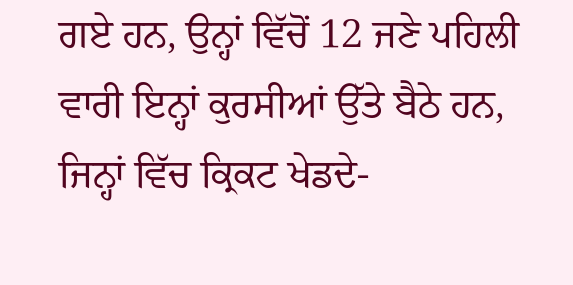ਗਏ ਹਨ, ਉਨ੍ਹਾਂ ਵਿੱਚੋਂ 12 ਜਣੇ ਪਹਿਲੀ ਵਾਰੀ ਇਨ੍ਹਾਂ ਕੁਰਸੀਆਂ ਉੱਤੇ ਬੈਠੇ ਹਨ, ਜਿਨ੍ਹਾਂ ਵਿੱਚ ਕ੍ਰਿਕਟ ਖੇਡਦੇ-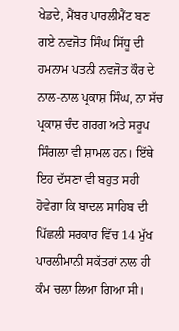ਖੇਡਦੇ, ਮੈਂਬਰ ਪਾਰਲੀਮੈਂਟ ਬਣ ਗਏ ਨਵਜੋਤ ਸਿੰਘ ਸਿੱਧੂ ਦੀ ਹਮਨਾਮ ਪਤਨੀ ਨਵਜੋਤ ਕੌਰ ਦੇ ਨਾਲ-ਨਾਲ ਪ੍ਰਕਾਸ਼ ਸਿੰਘ, ਨਾ ਸੱਚ ਪ੍ਰਕਾਸ਼ ਚੰਦ ਗਰਗ ਅਤੇ ਸਰੂਪ ਸਿੰਗਲਾ ਵੀ ਸ਼ਾਮਲ ਹਨ। ਇੱਥੇ ਇਹ ਦੱਸਣਾ ਵੀ ਬਹੁਤ ਸਹੀ ਹੋਵੇਗਾ ਕਿ ਬਾਦਲ ਸਾਹਿਬ ਦੀ ਪਿੱਛਲੀ ਸਰਕਾਰ ਵਿੱਚ 14 ਮੁੱਖ ਪਾਰਲੀਮਾਨੀ ਸਕੱਤਰਾਂ ਨਾਲ ਹੀ ਕੰਮ ਚਲਾ ਲਿਆ ਗਿਆ ਸੀ।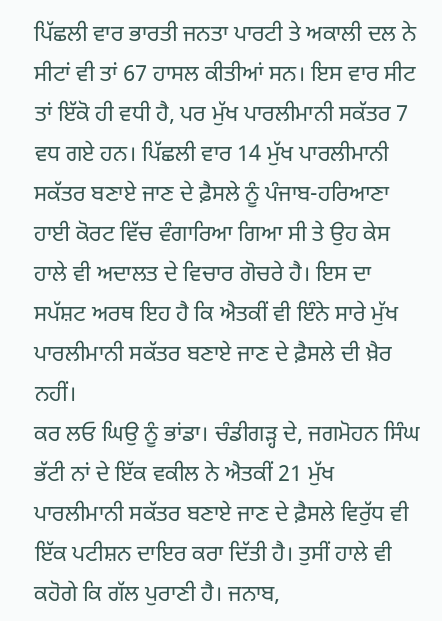ਪਿੱਛਲੀ ਵਾਰ ਭਾਰਤੀ ਜਨਤਾ ਪਾਰਟੀ ਤੇ ਅਕਾਲੀ ਦਲ ਨੇ ਸੀਟਾਂ ਵੀ ਤਾਂ 67 ਹਾਸਲ ਕੀਤੀਆਂ ਸਨ। ਇਸ ਵਾਰ ਸੀਟ ਤਾਂ ਇੱਕੋ ਹੀ ਵਧੀ ਹੈ, ਪਰ ਮੁੱਖ ਪਾਰਲੀਮਾਨੀ ਸਕੱਤਰ 7 ਵਧ ਗਏ ਹਨ। ਪਿੱਛਲੀ ਵਾਰ 14 ਮੁੱਖ ਪਾਰਲੀਮਾਨੀ ਸਕੱਤਰ ਬਣਾਏ ਜਾਣ ਦੇ ਫ਼ੈਸਲੇ ਨੂੰ ਪੰਜਾਬ-ਹਰਿਆਣਾ ਹਾਈ ਕੋਰਟ ਵਿੱਚ ਵੰਗਾਰਿਆ ਗਿਆ ਸੀ ਤੇ ਉਹ ਕੇਸ ਹਾਲੇ ਵੀ ਅਦਾਲਤ ਦੇ ਵਿਚਾਰ ਗੋਚਰੇ ਹੈ। ਇਸ ਦਾ ਸਪੱਸ਼ਟ ਅਰਥ ਇਹ ਹੈ ਕਿ ਐਤਕੀਂ ਵੀ ਇੰਨੇ ਸਾਰੇ ਮੁੱਖ ਪਾਰਲੀਮਾਨੀ ਸਕੱਤਰ ਬਣਾਏ ਜਾਣ ਦੇ ਫ਼ੈਸਲੇ ਦੀ ਖ਼ੈਰ ਨਹੀਂ।
ਕਰ ਲਓ ਘਿਉ ਨੂੰ ਭਾਂਡਾ। ਚੰਡੀਗੜ੍ਹ ਦੇ, ਜਗਮੋਹਨ ਸਿੰਘ ਭੱਟੀ ਨਾਂ ਦੇ ਇੱਕ ਵਕੀਲ ਨੇ ਐਤਕੀਂ 21 ਮੁੱਖ ਪਾਰਲੀਮਾਨੀ ਸਕੱਤਰ ਬਣਾਏ ਜਾਣ ਦੇ ਫ਼ੈਸਲੇ ਵਿਰੁੱਧ ਵੀ ਇੱਕ ਪਟੀਸ਼ਨ ਦਾਇਰ ਕਰਾ ਦਿੱਤੀ ਹੈ। ਤੁਸੀਂ ਹਾਲੇ ਵੀ ਕਹੋਗੇ ਕਿ ਗੱਲ ਪੁਰਾਣੀ ਹੈ। ਜਨਾਬ,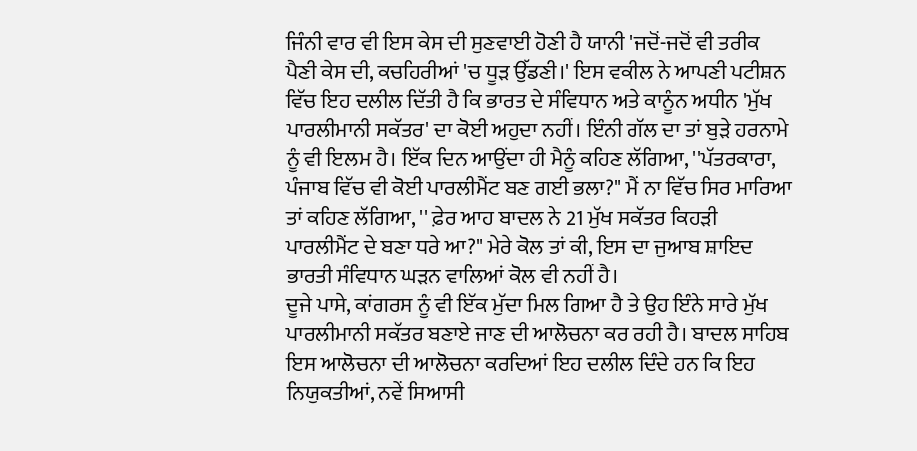ਜਿੰਨੀ ਵਾਰ ਵੀ ਇਸ ਕੇਸ ਦੀ ਸੁਣਵਾਈ ਹੋਣੀ ਹੈ ਯਾਨੀ 'ਜਦੋਂ-ਜਦੋਂ ਵੀ ਤਰੀਕ ਪੈਣੀ ਕੇਸ ਦੀ, ਕਚਹਿਰੀਆਂ 'ਚ ਧੂੜ ਉੱਡਣੀ।' ਇਸ ਵਕੀਲ ਨੇ ਆਪਣੀ ਪਟੀਸ਼ਨ ਵਿੱਚ ਇਹ ਦਲੀਲ ਦਿੱਤੀ ਹੈ ਕਿ ਭਾਰਤ ਦੇ ਸੰਵਿਧਾਨ ਅਤੇ ਕਾਨੂੰਨ ਅਧੀਨ 'ਮੁੱਖ ਪਾਰਲੀਮਾਨੀ ਸਕੱਤਰ' ਦਾ ਕੋਈ ਅਹੁਦਾ ਨਹੀਂ। ਇੰਨੀ ਗੱਲ ਦਾ ਤਾਂ ਬੁੜੇ ਹਰਨਾਮੇ ਨੂੰ ਵੀ ਇਲਮ ਹੈ। ਇੱਕ ਦਿਨ ਆਉਂਦਾ ਹੀ ਮੈਨੂੰ ਕਹਿਣ ਲੱਗਿਆ, ''ਪੱਤਰਕਾਰਾ, ਪੰਜਾਬ ਵਿੱਚ ਵੀ ਕੋਈ ਪਾਰਲੀਮੈਂਟ ਬਣ ਗਈ ਭਲਾ?" ਮੈਂ ਨਾ ਵਿੱਚ ਸਿਰ ਮਾਰਿਆ ਤਾਂ ਕਹਿਣ ਲੱਗਿਆ, '' ਫ਼ੇਰ ਆਹ ਬਾਦਲ ਨੇ 21 ਮੁੱਖ ਸਕੱਤਰ ਕਿਹੜੀ ਪਾਰਲੀਮੈਂਟ ਦੇ ਬਣਾ ਧਰੇ ਆ?" ਮੇਰੇ ਕੋਲ ਤਾਂ ਕੀ, ਇਸ ਦਾ ਜੁਆਬ ਸ਼ਾਇਦ ਭਾਰਤੀ ਸੰਵਿਧਾਨ ਘੜਨ ਵਾਲਿਆਂ ਕੋਲ ਵੀ ਨਹੀਂ ਹੈ।
ਦੂਜੇ ਪਾਸੇ, ਕਾਂਗਰਸ ਨੂੰ ਵੀ ਇੱਕ ਮੁੱਦਾ ਮਿਲ ਗਿਆ ਹੈ ਤੇ ਉਹ ਇੰਨੇ ਸਾਰੇ ਮੁੱਖ ਪਾਰਲੀਮਾਨੀ ਸਕੱਤਰ ਬਣਾਏ ਜਾਣ ਦੀ ਆਲੋਚਨਾ ਕਰ ਰਹੀ ਹੈ। ਬਾਦਲ ਸਾਹਿਬ ਇਸ ਆਲੋਚਨਾ ਦੀ ਆਲੋਚਨਾ ਕਰਦਿਆਂ ਇਹ ਦਲੀਲ ਦਿੰਦੇ ਹਨ ਕਿ ਇਹ ਨਿਯੁਕਤੀਆਂ, ਨਵੇਂ ਸਿਆਸੀ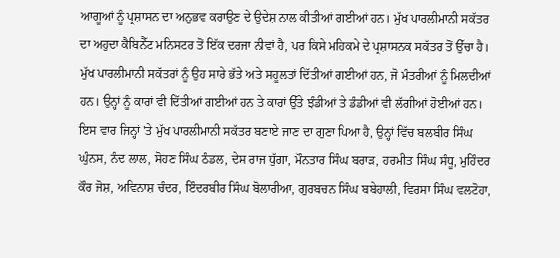ਆਗੂਆਂ ਨੂੰ ਪ੍ਰਸ਼ਾਸਨ ਦਾ ਅਨੁਭਵ ਕਰਾਉਣ ਦੇ ਉਦੇਸ਼ ਨਾਲ ਕੀਤੀਆਂ ਗਈਆਂ ਹਨ। ਮੁੱਖ ਪਾਰਲੀਮਾਨੀ ਸਕੱਤਰ ਦਾ ਅਹੁਦਾ ਕੈਬਿਨੈੱਟ ਮਨਿਸਟਰ ਤੋਂ ਇੱਕ ਦਰਜਾ ਨੀਵਾਂ ਹੈ, ਪਰ ਕਿਸੇ ਮਹਿਕਮੇ ਦੇ ਪ੍ਰਸ਼ਾਸਨਕ ਸਕੱਤਰ ਤੋਂ ਉੱਚਾ ਹੈ। ਮੁੱਖ ਪਾਰਲੀਮਾਨੀ ਸਕੱਤਰਾਂ ਨੂੰ ਉਹ ਸਾਰੇ ਭੱਤੇ ਅਤੇ ਸਹੂਲਤਾਂ ਦਿੱਤੀਆਂ ਗਈਆਂ ਹਨ, ਜੋ ਮੰਤਰੀਆਂ ਨੂੰ ਮਿਲਦੀਆਂ ਹਨ। ਉਨ੍ਹਾਂ ਨੂੰ ਕਾਰਾਂ ਵੀ ਦਿੱਤੀਆਂ ਗਈਆਂ ਹਨ ਤੇ ਕਾਰਾਂ ਉੱਤੇ ਝੰਡੀਆਂ ਤੇ ਡੰਡੀਆਂ ਵੀ ਲੱਗੀਆਂ ਹੋਈਆਂ ਹਨ।
ਇਸ ਵਾਰ ਜਿਨ੍ਹਾਂ 'ਤੇ ਮੁੱਖ ਪਾਰਲੀਮਾਨੀ ਸਕੱਤਰ ਬਣਾਏ ਜਾਣ ਦਾ ਗੁਣਾ ਪਿਆ ਹੈ, ਉਨ੍ਹਾਂ ਵਿੱਚ ਬਲਬੀਰ ਸਿੰਘ ਘੁੰਨਸ, ਨੰਦ ਲਾਲ, ਸੋਹਣ ਸਿੰਘ ਠੰਡਲ, ਦੇਸ ਰਾਜ ਧੁੱਗਾ, ਮੌਨਤਾਰ ਸਿੰਘ ਬਰਾੜ, ਹਰਮੀਤ ਸਿੰਘ ਸੰਧੂ, ਮੁਹਿੰਦਰ ਕੌਰ ਜੋਸ਼, ਅਵਿਨਾਸ਼ ਚੰਦਰ, ਇੰਦਰਬੀਰ ਸਿੰਘ ਬੋਲਾਰੀਆ, ਗੁਰਬਚਨ ਸਿੰਘ ਬਬੇਹਾਲੀ, ਵਿਰਸਾ ਸਿੰਘ ਵਲਟੋਹਾ,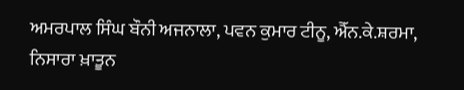ਅਮਰਪਾਲ ਸਿੰਘ ਬੌਨੀ ਅਜਨਾਲਾ, ਪਵਨ ਕੁਮਾਰ ਟੀਨੂ, ਐੱਨ.ਕੇ.ਸ਼ਰਮਾ, ਨਿਸਾਰਾ ਖ਼ਾਤੂਨ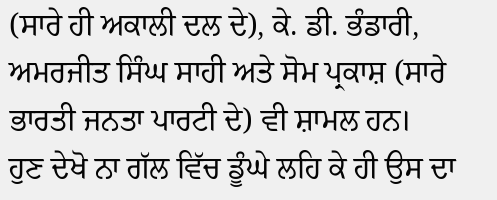(ਸਾਰੇ ਹੀ ਅਕਾਲੀ ਦਲ ਦੇ), ਕੇ. ਡੀ. ਭੰਡਾਰੀ, ਅਮਰਜੀਤ ਸਿੰਘ ਸਾਹੀ ਅਤੇ ਸੋਮ ਪ੍ਰਕਾਸ਼ (ਸਾਰੇ ਭਾਰਤੀ ਜਨਤਾ ਪਾਰਟੀ ਦੇ) ਵੀ ਸ਼ਾਮਲ ਹਨ।
ਹੁਣ ਦੇਖੋ ਨਾ ਗੱਲ ਵਿੱਚ ਡੂੰਘੇ ਲਹਿ ਕੇ ਹੀ ਉਸ ਦਾ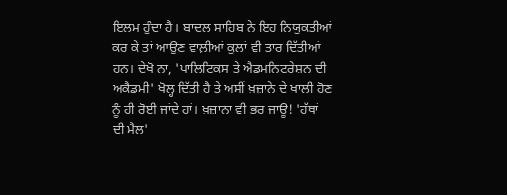ਇਲਮ ਹੁੰਦਾ ਹੈ। ਬਾਦਲ ਸਾਹਿਬ ਨੇ ਇਹ ਨਿਯੁਕਤੀਆਂ ਕਰ ਕੇ ਤਾਂ ਆਉਣ ਵਾਲ਼ੀਆਂ ਕੁਲਾਂ ਵੀ ਤਾਰ ਦਿੱਤੀਆਂ ਹਨ। ਦੇਖੋ ਨਾ, 'ਪਾਲਿਟਿਕਸ ਤੇ ਐਡਮਨਿਟਰੇਸ਼ਨ ਦੀ ਅਕੈਡਮੀ' ਖੋਲ੍ਹ ਦਿੱਤੀ ਹੈ ਤੇ ਅਸੀਂ ਖ਼ਜ਼ਾਨੇ ਦੇ ਖਾਲੀ ਹੋਣ ਨੂੰ ਹੀ ਰੋਈ ਜਾਂਦੇ ਹਾਂ। ਖ਼ਜ਼ਾਨਾ ਵੀ ਭਰ ਜਾਊ! 'ਹੱਥਾਂ ਦੀ ਮੈਲ'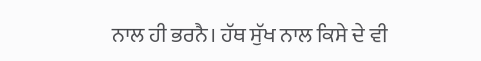ਨਾਲ ਹੀ ਭਰਨੈ। ਹੱਥ ਸੁੱਖ ਨਾਲ ਕਿਸੇ ਦੇ ਵੀ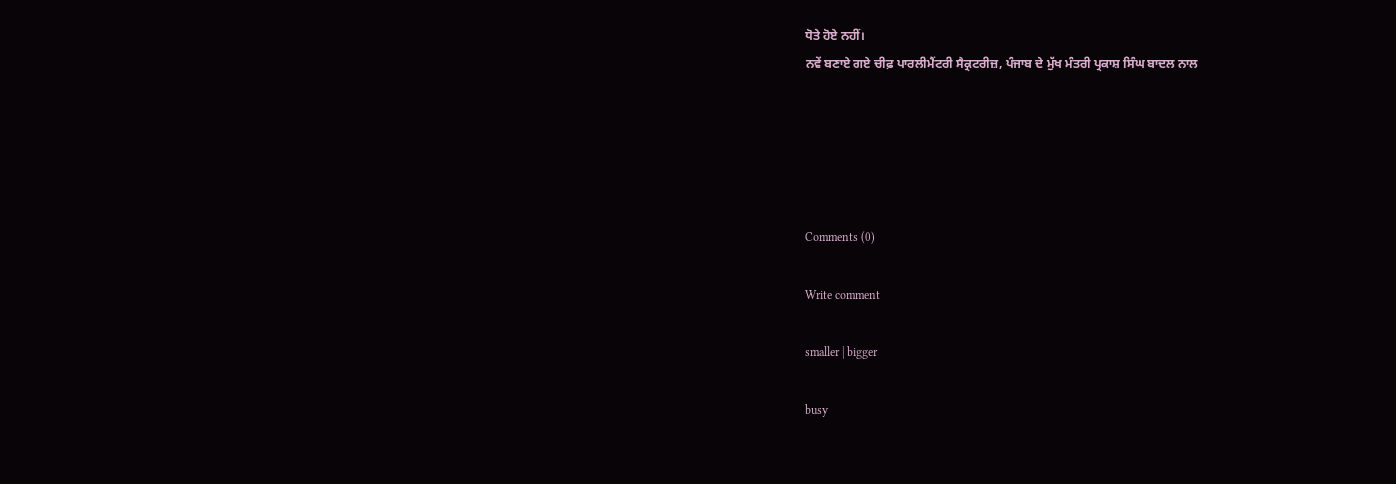ਧੋਤੇ ਹੋਏ ਨਹੀਂ।
ਨਵੇਂ ਬਣਾਏ ਗਏ ਚੀਫ਼ ਪਾਰਲੀਮੈਂਟਰੀ ਸੈਕ੍ਰਟਰੀਜ਼, ਪੰਜਾਬ ਦੇ ਮੁੱਖ ਮੰਤਰੀ ਪ੍ਰਕਾਸ਼ ਸਿੰਘ ਬਾਦਲ ਨਾਲ





Comments (0)

Write comment

smaller | bigger

busy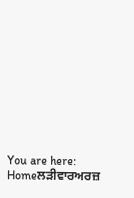You are here:   Homeਲੜੀਵਾਰਅਰਜ਼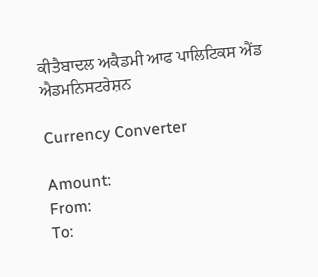ਕੀਤੈਬਾਦਲ ਅਕੈਡਮੀ ਆਫ ਪਾਲਿਟਿਕਸ ਐਂਡ ਐਡਮਨਿਸਟਰੇਸ਼ਨ

Currency Converter

Amount:
From:
To: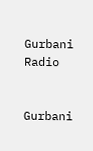Gurbani Radio


Gurbani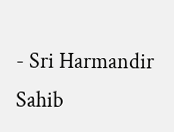- Sri Harmandir Sahib